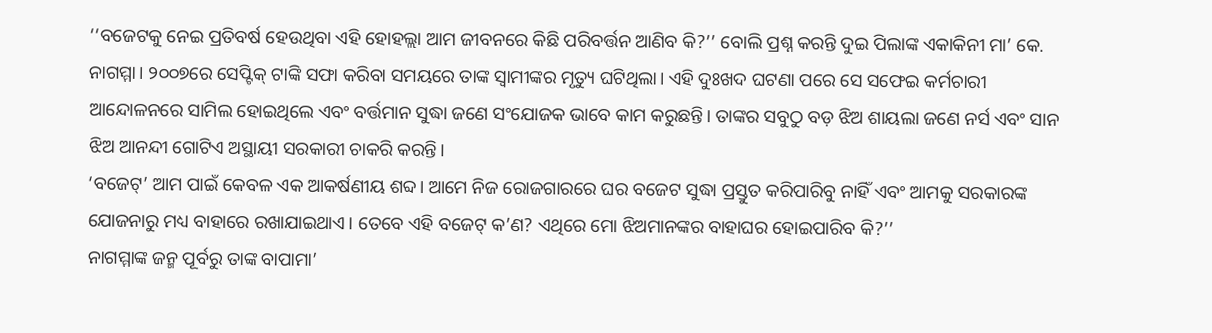‘‘ବଜେଟକୁ ନେଇ ପ୍ରତିବର୍ଷ ହେଉଥିବା ଏହି ହୋହଲ୍ଲା ଆମ ଜୀବନରେ କିଛି ପରିବର୍ତ୍ତନ ଆଣିବ କି?’’ ବୋଲି ପ୍ରଶ୍ନ କରନ୍ତି ଦୁଇ ପିଲାଙ୍କ ଏକାକିନୀ ମା’ କେ. ନାଗମ୍ମା। ୨୦୦୭ରେ ସେପ୍ଟିକ୍ ଟାଙ୍କି ସଫା କରିବା ସମୟରେ ତାଙ୍କ ସ୍ୱାମୀଙ୍କର ମୃତ୍ୟୁ ଘଟିଥିଲା। ଏହି ଦୁଃଖଦ ଘଟଣା ପରେ ସେ ସଫେଇ କର୍ମଚାରୀ ଆନ୍ଦୋଳନରେ ସାମିଲ ହୋଇଥିଲେ ଏବଂ ବର୍ତ୍ତମାନ ସୁଦ୍ଧା ଜଣେ ସଂଯୋଜକ ଭାବେ କାମ କରୁଛନ୍ତି। ତାଙ୍କର ସବୁଠୁ ବଡ଼ ଝିଅ ଶାୟଲା ଜଣେ ନର୍ସ ଏବଂ ସାନ ଝିଅ ଆନନ୍ଦୀ ଗୋଟିଏ ଅସ୍ଥାୟୀ ସରକାରୀ ଚାକରି କରନ୍ତି।
‘ବଜେଟ୍’ ଆମ ପାଇଁ କେବଳ ଏକ ଆକର୍ଷଣୀୟ ଶବ୍ଦ। ଆମେ ନିଜ ରୋଜଗାରରେ ଘର ବଜେଟ ସୁଦ୍ଧା ପ୍ରସ୍ତୁତ କରିପାରିବୁ ନାହିଁ ଏବଂ ଆମକୁ ସରକାରଙ୍କ ଯୋଜନାରୁ ମଧ୍ୟ ବାହାରେ ରଖାଯାଇଥାଏ। ତେବେ ଏହି ବଜେଟ୍ କ’ଣ? ଏଥିରେ ମୋ ଝିଅମାନଙ୍କର ବାହାଘର ହୋଇପାରିବ କି?’’
ନାଗମ୍ମାଙ୍କ ଜନ୍ମ ପୂର୍ବରୁ ତାଙ୍କ ବାପାମା’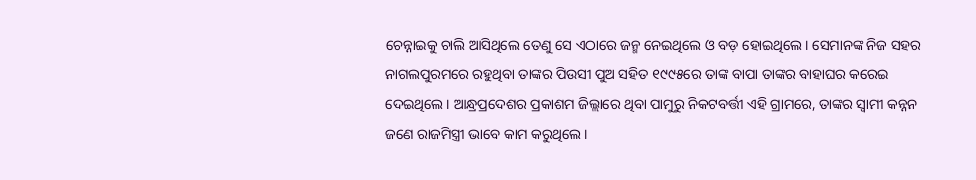ଚେନ୍ନାଇକୁ ଚାଲି ଆସିଥିଲେ ତେଣୁ ସେ ଏଠାରେ ଜନ୍ମ ନେଇଥିଲେ ଓ ବଡ଼ ହୋଇଥିଲେ। ସେମାନଙ୍କ ନିଜ ସହର ନାଗଲପୁରମରେ ରହୁଥିବା ତାଙ୍କର ପିଉସୀ ପୁଅ ସହିତ ୧୯୯୫ରେ ତାଙ୍କ ବାପା ତାଙ୍କର ବାହାଘର କରେଇ ଦେଇଥିଲେ। ଆନ୍ଧ୍ରପ୍ରଦେଶର ପ୍ରକାଶମ ଜିଲ୍ଲାରେ ଥିବା ପାମୁରୁ ନିକଟବର୍ତ୍ତୀ ଏହି ଗ୍ରାମରେ, ତାଙ୍କର ସ୍ୱାମୀ କନ୍ନନ ଜଣେ ରାଜମିସ୍ତ୍ରୀ ଭାବେ କାମ କରୁଥିଲେ।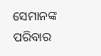ସେମାନଙ୍କ ପରିବାର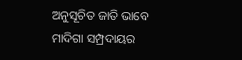ଅନୁସୂଚିତ ଜାତି ଭାବେ ମାଦିଗା ସମ୍ପ୍ରଦାୟର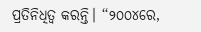ପ୍ରତିନିଧିତ୍ୱ କରନ୍ତି। ‘‘୨୦୦୪ରେ,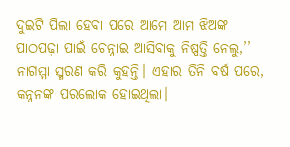ଦୁଇଟି ପିଲା ହେବା ପରେ ଆମେ ଆମ ଝିଅଙ୍କ ପାଠପଢ଼ା ପାଇଁ ଚେନ୍ନାଇ ଆସିବାକୁ ନିଷ୍ପତ୍ତି ନେଲୁ,’’ ନାଗମ୍ମା ସ୍ମରଣ କରି କୁହନ୍ତି। ଏହାର ତିନି ବର୍ଷ ପରେ, କନ୍ନନଙ୍କ ପରଲୋକ ହୋଇଥିଲା।